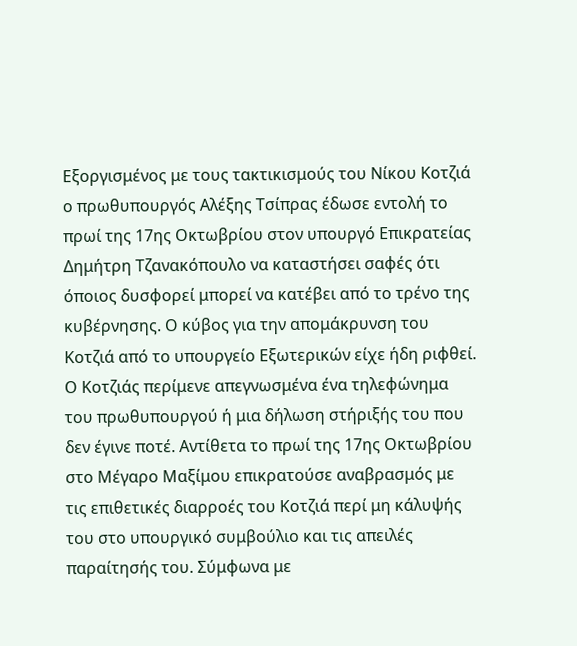Εξοργισμένος με τους τακτικισμούς του Νίκου Κοτζιά ο πρωθυπουργός Αλέξης Τσίπρας έδωσε εντολή το πρωί της 17ης Οκτωβρίου στον υπουργό Επικρατείας Δημήτρη Τζανακόπουλο να καταστήσει σαφές ότι όποιος δυσφορεί μπορεί να κατέβει από το τρένο της κυβέρνησης. Ο κύβος για την απομάκρυνση του Κοτζιά από το υπουργείο Εξωτερικών είχε ήδη ριφθεί. Ο Κοτζιάς περίμενε απεγνωσμένα ένα τηλεφώνημα του πρωθυπουργού ή μια δήλωση στήριξής του που δεν έγινε ποτέ. Αντίθετα το πρωί της 17ης Οκτωβρίου στο Μέγαρο Μαξίμου επικρατούσε αναβρασμός με τις επιθετικές διαρροές του Κοτζιά περί μη κάλυψής του στο υπουργικό συμβούλιο και τις απειλές παραίτησής του. Σύμφωνα με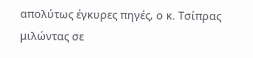απολύτως έγκυρες πηγές, ο κ. Τσίπρας μιλώντας σε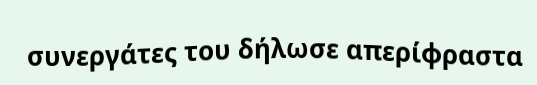συνεργάτες του δήλωσε απερίφραστα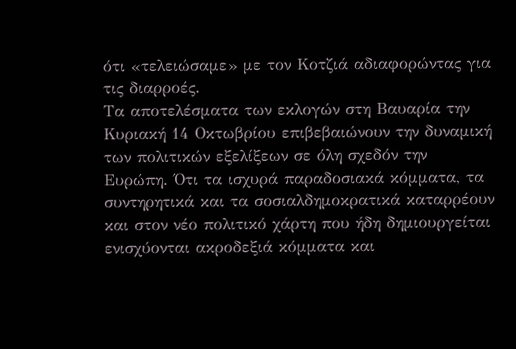ότι «τελειώσαμε» με τον Κοτζιά αδιαφορώντας για τις διαρροές.
Τα αποτελέσματα των εκλογών στη Βαυαρία την Κυριακή 14 Οκτωβρίου επιβεβαιώνουν την δυναμική των πολιτικών εξελίξεων σε όλη σχεδόν την Ευρώπη. Ότι τα ισχυρά παραδοσιακά κόμματα, τα συντηρητικά και τα σοσιαλδημοκρατικά καταρρέουν και στον νέο πολιτικό χάρτη που ήδη δημιουργείται ενισχύονται ακροδεξιά κόμματα και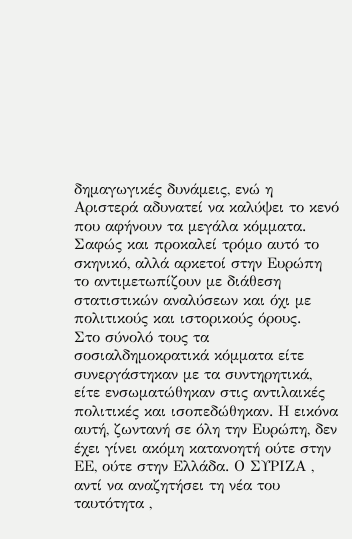δημαγωγικές δυνάμεις, ενώ η Αριστερά αδυνατεί να καλύψει το κενό που αφήνουν τα μεγάλα κόμματα. Σαφώς και προκαλεί τρόμο αυτό το σκηνικό, αλλά αρκετοί στην Ευρώπη το αντιμετωπίζουν με διάθεση στατιστικών αναλύσεων και όχι με πολιτικούς και ιστορικούς όρους.
Στο σύνολό τους τα σοσιαλδημοκρατικά κόμματα είτε συνεργάστηκαν με τα συντηρητικά, είτε ενσωματώθηκαν στις αντιλαικές πολιτικές και ισοπεδώθηκαν. Η εικόνα αυτή, ζωντανή σε όλη την Ευρώπη, δεν έχει γίνει ακόμη κατανοητή ούτε στην ΕΕ, ούτε στην Ελλάδα. Ο ΣΥΡΙΖΑ , αντί να αναζητήσει τη νέα του ταυτότητα ,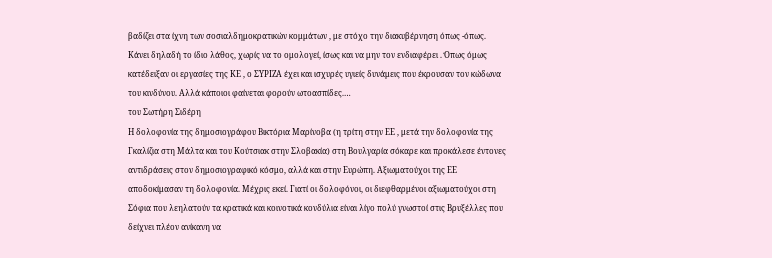βαδίζει στα ίχνη των σοσιαλδημοκρατικών κομμάτων , με στόχο την διακυβέρνηση όπως -όπως. Κάνει δηλαδή το ίδιο λάθος, χωρίς να το ομολογεί, ίσως και να μην τον ενδιαφέρει . Όπως όμως κατέδειξαν οι εργασίες της ΚΕ , ο ΣΥΡΙΖΑ έχει και ισχυρές υγιείς δυνάμεις που έκρουσαν τον κώδωνα του κινδύνου. Αλλά κάποιοι φαίνεται φορούν ωτοασπίδες.…
του Σωτήρη Σιδέρη
Η δολοφονία της δημοσιογράφου Βικτόρια Μαρίνοβα (η τρίτη στην ΕΕ , μετά την δολοφονία της Γκαλίζια στη Μάλτα και του Κούτσιακ στην Σλοβακία) στη Βουλγαρία σόκαρε και προκάλεσε έντονες αντιδράσεις στον δημοσιογραφικό κόσμο, αλλά και στην Ευρώπη. Αξιωματούχοι της ΕΕ αποδοκίμασαν τη δολοφονία. Μέχρις εκεί. Γιατί οι δολοφόνοι, οι διεφθαρμένοι αξιωματούχοι στη Σόφια που λεηλατούν τα κρατικά και κοινοτικά κονδύλια είναι λίγο πολύ γνωστοί στις Βρυξέλλες που δείχνει πλέον ανίκανη να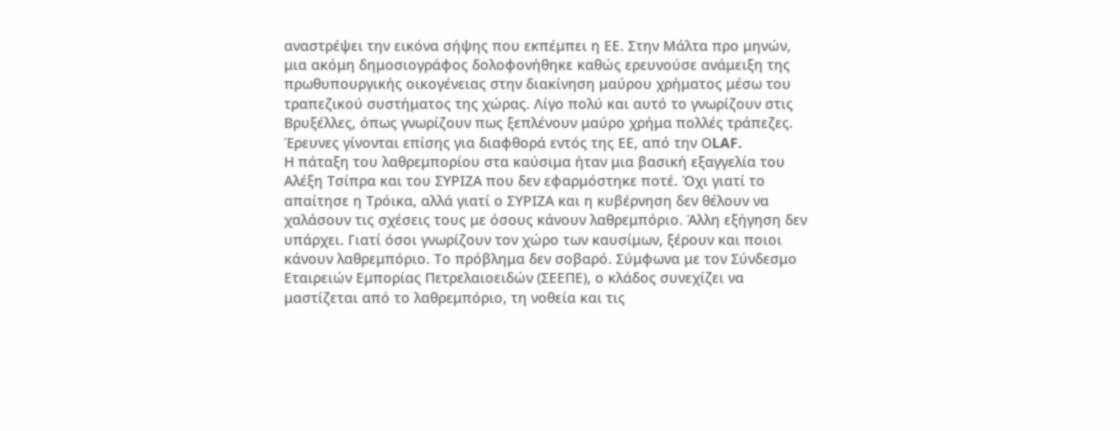αναστρέψει την εικόνα σήψης που εκπέμπει η ΕΕ. Στην Μάλτα προ μηνών, μια ακόμη δημοσιογράφος δολοφονήθηκε καθώς ερευνούσε ανάμειξη της πρωθυπουργικής οικογένειας στην διακίνηση μαύρου χρήματος μέσω του τραπεζικού συστήματος της χώρας. Λίγο πολύ και αυτό το γνωρίζουν στις Βρυξέλλες, όπως γνωρίζουν πως ξεπλένουν μαύρο χρήμα πολλές τράπεζες. Έρευνες γίνονται επίσης για διαφθορά εντός της ΕΕ, από την ΟLAF.
Η πάταξη του λαθρεμπορίου στα καύσιμα ήταν μια βασική εξαγγελία του Αλέξη Τσίπρα και του ΣΥΡΙΖΑ που δεν εφαρμόστηκε ποτέ. Όχι γιατί το απαίτησε η Τρόικα, αλλά γιατί ο ΣΥΡΙΖΑ και η κυβέρνηση δεν θέλουν να χαλάσουν τις σχέσεις τους με όσους κάνουν λαθρεμπόριο. Άλλη εξήγηση δεν υπάρχει. Γιατί όσοι γνωρίζουν τον χώρο των καυσίμων, ξέρουν και ποιοι κάνουν λαθρεμπόριο. Το πρόβλημα δεν σοβαρό. Σύμφωνα με τον Σύνδεσμο Εταιρειών Εμπορίας Πετρελαιοειδών (ΣΕΕΠΕ), ο κλάδος συνεχίζει να μαστίζεται από το λαθρεμπόριο, τη νοθεία και τις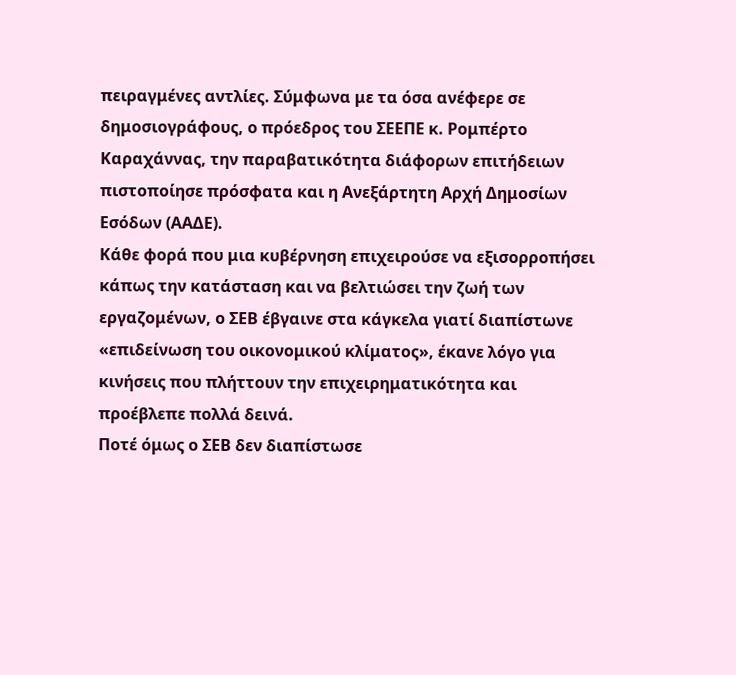πειραγμένες αντλίες. Σύμφωνα με τα όσα ανέφερε σε δημοσιογράφους, ο πρόεδρος του ΣΕΕΠΕ κ. Ρομπέρτο Καραχάννας, την παραβατικότητα διάφορων επιτήδειων πιστοποίησε πρόσφατα και η Ανεξάρτητη Αρχή Δημοσίων Εσόδων (ΑΑΔΕ).
Κάθε φορά που μια κυβέρνηση επιχειρούσε να εξισορροπήσει κάπως την κατάσταση και να βελτιώσει την ζωή των εργαζομένων, ο ΣΕΒ έβγαινε στα κάγκελα γιατί διαπίστωνε «επιδείνωση του οικονομικού κλίματος», έκανε λόγο για κινήσεις που πλήττουν την επιχειρηματικότητα και προέβλεπε πολλά δεινά.
Ποτέ όμως ο ΣΕΒ δεν διαπίστωσε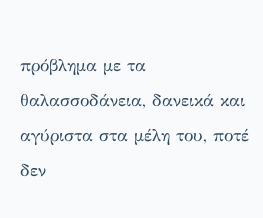πρόβλημα με τα θαλασσοδάνεια, δανεικά και αγύριστα στα μέλη του, ποτέ δεν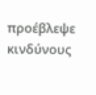προέβλεψε κινδύνους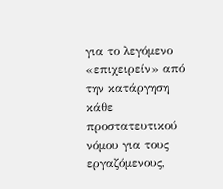για το λεγόμενο «επιχειρείν» από την κατάργηση κάθε προστατευτικού νόμου για τους εργαζόμενους,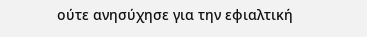ούτε ανησύχησε για την εφιαλτική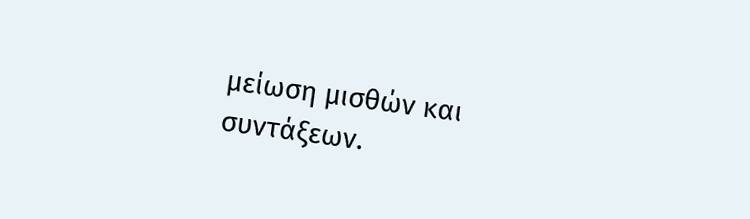μείωση μισθών και συντάξεων.